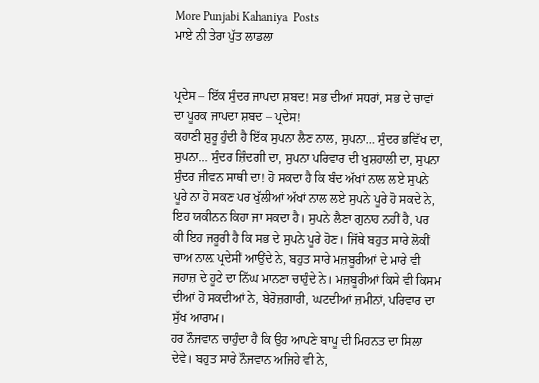More Punjabi Kahaniya  Posts
ਮਾਏ ਨੀ ਤੇਰਾ ਪੁੱਤ ਲਾਡਲਾ


ਪ੍ਰਦੇਸ – ਇੱਕ ਸੁੰਦਰ ਜਾਪਦਾ ਸ਼ਬਦ! ਸਭ ਦੀਆਂ ਸਧਰਾਂ, ਸਭ ਦੇ ਚਾਵਾਂ ਦਾ ਪੂਰਕ ਜਾਪਦਾ ਸ਼ਬਦ – ਪ੍ਰਦੇਸ!
ਕਹਾਣੀ ਸ਼ੁਰੂ ਹੁੰਦੀ ਹੈ ਇੱਕ ਸੁਪਨਾ ਲੈਣ ਨਾਲ, ਸੁਪਨਾ… ਸੁੰਦਰ ਭਵਿੱਖ ਦਾ, ਸੁਪਨਾ… ਸੁੰਦਰ ਜ਼ਿੰਦਗੀ ਦਾ, ਸੁਪਨਾ ਪਰਿਵਾਰ ਦੀ ਖੁਸ਼ਹਾਲੀ ਦਾ, ਸੁਪਨਾ ਸੁੰਦਰ ਜੀਵਨ ਸਾਥੀ ਦਾ! ਹੋ ਸਕਦਾ ਹੈ ਕਿ ਬੰਦ ਅੱਖਾਂ ਨਾਲ ਲਏ ਸੁਪਨੇ ਪੂਰੇ ਨਾ ਹੋ ਸਕਣ ਪਰ ਖੁੱਲੀਆਂ ਅੱਖਾਂ ਨਾਲ ਲਏ ਸੁਪਨੇ ਪੂਰੇ ਹੋ ਸਕਦੇ ਨੇ, ਇਹ ਯਕੀਨਨ ਕਿਹਾ ਜਾ ਸਕਦਾ ਹੈ। ਸੁਪਨੇ ਲੈਣਾ ਗੁਨਾਹ ਨਹੀਂ ਹੈ, ਪਰ ਕੀ ਇਹ ਜਰੂਰੀ ਹੈ ਕਿ ਸਭ ਦੇ ਸੁਪਨੇ ਪੂਰੇ ਹੋਣ। ਜਿੱਥੇ ਬਹੁਤ ਸਾਰੇ ਲੋਕੀਂ ਚਾਅ ਨਾਲ਼ ਪ੍ਰਦੇਸੀਂ ਆਉਂਦੇ ਨੇ, ਬਹੁਤ ਸਾਰੇ ਮਜ਼ਬੂਰੀਆਂ ਦੇ ਮਾਰੇ ਵੀ ਜਹਾਜ਼ ਦੇ ਹੂਟੇ ਦਾ ਨਿੱਘ ਮਾਨਣਾ ਚਾਹੁੰਦੇ ਨੇ। ਮਜ਼ਬੂਰੀਆਂ ਕਿਸੇ ਵੀ ਕਿਸਮ ਦੀਆਂ ਹੋ ਸਕਦੀਆਂ ਨੇ, ਬੇਰੋਜ਼ਗਾਰੀ, ਘਟਦੀਆਂ ਜ਼ਮੀਨਾਂ, ਪਰਿਵਾਰ ਦਾ ਸੁੱਖ ਆਰਾਮ।
ਹਰ ਨੌਜਵਾਨ ਚਾਹੁੰਦਾ ਹੈ ਕਿ ਉਹ ਆਪਣੇ ਬਾਪੂ ਦੀ ਮਿਹਨਤ ਦਾ ਸਿਲਾ ਦੇਵੇ। ਬਹੁਤ ਸਾਰੇ ਨੌਜਵਾਨ ਅਜਿਹੇ ਵੀ ਨੇ,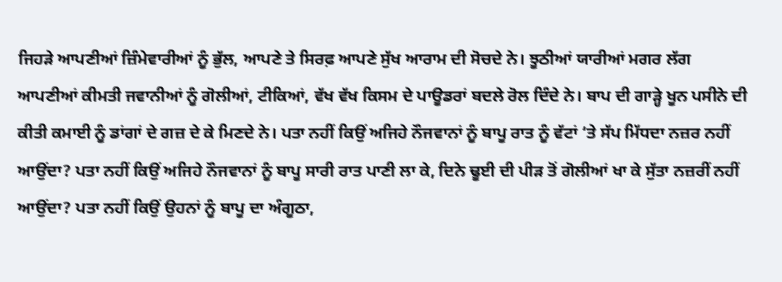ਜਿਹੜੇ ਆਪਣੀਆਂ ਜ਼ਿੰਮੇਵਾਰੀਆਂ ਨੂੰ ਭੁੱਲ, ਆਪਣੇ ਤੇ ਸਿਰਫ਼ ਆਪਣੇ ਸੁੱਖ ਆਰਾਮ ਦੀ ਸੋਚਦੇ ਨੇ। ਝੂਠੀਆਂ ਯਾਰੀਆਂ ਮਗਰ ਲੱਗ ਆਪਣੀਆਂ ਕੀਮਤੀ ਜਵਾਨੀਆਂ ਨੂੰ ਗੋਲੀਆਂ, ਟੀਕਿਆਂ, ਵੱਖ ਵੱਖ ਕਿਸਮ ਦੇ ਪਾਊਡਰਾਂ ਬਦਲੇ ਰੋਲ ਦਿੰਦੇ ਨੇ। ਬਾਪ ਦੀ ਗਾੜ੍ਹੇ ਖੂਨ ਪਸੀਨੇ ਦੀ ਕੀਤੀ ਕਮਾਈ ਨੂੰ ਡਾਂਗਾਂ ਦੇ ਗਜ਼ ਦੇ ਕੇ ਮਿਣਦੇ ਨੇ। ਪਤਾ ਨਹੀਂ ਕਿਉਂ ਅਜਿਹੇ ਨੌਜਵਾਨਾਂ ਨੂੰ ਬਾਪੂ ਰਾਤ ਨੂੰ ਵੱਟਾਂ ‘ਤੇ ਸੱਪ ਮਿੱਧਦਾ ਨਜ਼ਰ ਨਹੀਂ ਆਉਂਦਾ? ਪਤਾ ਨਹੀਂ ਕਿਉਂ ਅਜਿਹੇ ਨੌਜਵਾਨਾਂ ਨੂੰ ਬਾਪੂ ਸਾਰੀ ਰਾਤ ਪਾਣੀ ਲਾ ਕੇ, ਦਿਨੇ ਢੂਈ ਦੀ ਪੀੜ ਤੋਂ ਗੋਲੀਆਂ ਖਾ ਕੇ ਸੁੱਤਾ ਨਜ਼ਰੀਂ ਨਹੀਂ ਆਉਂਦਾ? ਪਤਾ ਨਹੀਂ ਕਿਉਂ ਉਹਨਾਂ ਨੂੰ ਬਾਪੂ ਦਾ ਅੰਗੂਠਾ,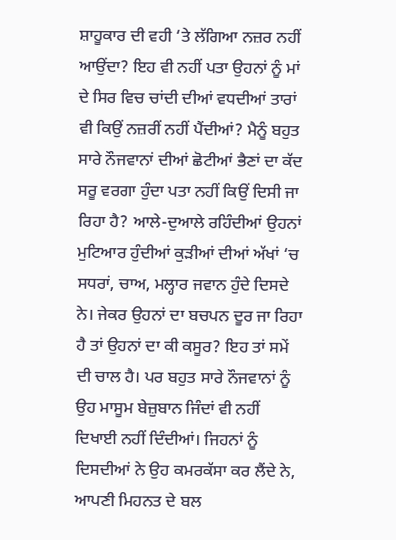ਸ਼ਾਹੂਕਾਰ ਦੀ ਵਹੀ ‘ਤੇ ਲੱਗਿਆ ਨਜ਼ਰ ਨਹੀਂ ਆਉਂਦਾ? ਇਹ ਵੀ ਨਹੀਂ ਪਤਾ ਉਹਨਾਂ ਨੂੰ ਮਾਂ ਦੇ ਸਿਰ ਵਿਚ ਚਾਂਦੀ ਦੀਆਂ ਵਧਦੀਆਂ ਤਾਰਾਂ ਵੀ ਕਿਉਂ ਨਜ਼ਰੀਂ ਨਹੀਂ ਪੈਂਦੀਆਂ? ਮੈਨੂੰ ਬਹੁਤ ਸਾਰੇ ਨੌਜਵਾਨਾਂ ਦੀਆਂ ਛੋਟੀਆਂ ਭੈਣਾਂ ਦਾ ਕੱਦ ਸਰੂ ਵਰਗਾ ਹੁੰਦਾ ਪਤਾ ਨਹੀਂ ਕਿਉਂ ਦਿਸੀ ਜਾ ਰਿਹਾ ਹੈ? ਆਲੇ-ਦੁਆਲੇ ਰਹਿੰਦੀਆਂ ਉਹਨਾਂ ਮੁਟਿਆਰ ਹੁੰਦੀਆਂ ਕੁੜੀਆਂ ਦੀਆਂ ਅੱਖਾਂ ‘ਚ ਸਧਰਾਂ, ਚਾਅ, ਮਲ੍ਹਾਰ ਜਵਾਨ ਹੁੰਦੇ ਦਿਸਦੇ ਨੇ। ਜੇਕਰ ਉਹਨਾਂ ਦਾ ਬਚਪਨ ਦੂਰ ਜਾ ਰਿਹਾ ਹੈ ਤਾਂ ਉਹਨਾਂ ਦਾ ਕੀ ਕਸੂਰ? ਇਹ ਤਾਂ ਸਮੇਂ ਦੀ ਚਾਲ ਹੈ। ਪਰ ਬਹੁਤ ਸਾਰੇ ਨੌਜਵਾਨਾਂ ਨੂੰ ਉਹ ਮਾਸੂਮ ਬੇਜ਼ੁਬਾਨ ਜਿੰਦਾਂ ਵੀ ਨਹੀਂ ਦਿਖਾਈ ਨਹੀਂ ਦਿੰਦੀਆਂ। ਜਿਹਨਾਂ ਨੂੰ ਦਿਸਦੀਆਂ ਨੇ ਉਹ ਕਮਰਕੱਸਾ ਕਰ ਲੈਂਦੇ ਨੇ, ਆਪਣੀ ਮਿਹਨਤ ਦੇ ਬਲ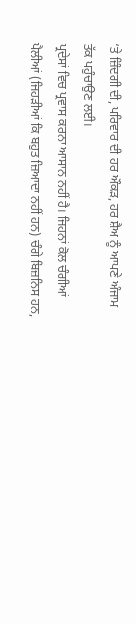‘ਤੇ ਜ਼ਿੰਦਗੀ ਦੀ, ਪਰਿਵਾਰ ਦੀ ਹਰ ਔਕੜ, ਹਰ ਸ਼ੈਅ ਨੂੰ ਆਪਣੇ ਅੰਜਾਮ ਤੱਕ ਪਹੁੰਚਾਉਣ ਲਈ।
ਪ੍ਰਦੇਸਾਂ ਵਿਚ ਪ੍ਰਵਾਸ ਕਰਨਾ ਆਸਾਨ ਨਹੀਂ ਹੈ। ਜਿਹਨਾਂ ਕੋਲ ਚੰਗੀਆਂ ਪੈਲੀਆਂ (ਜਿਹੜੀਆਂ ਕਿ ਬਹੁਤ ਜ਼ਿਆਦਾ ਨਹੀਂ ਹਨ) ਚੰਗੇ ਬਿਜ਼ਨਿਸ ਹਨ,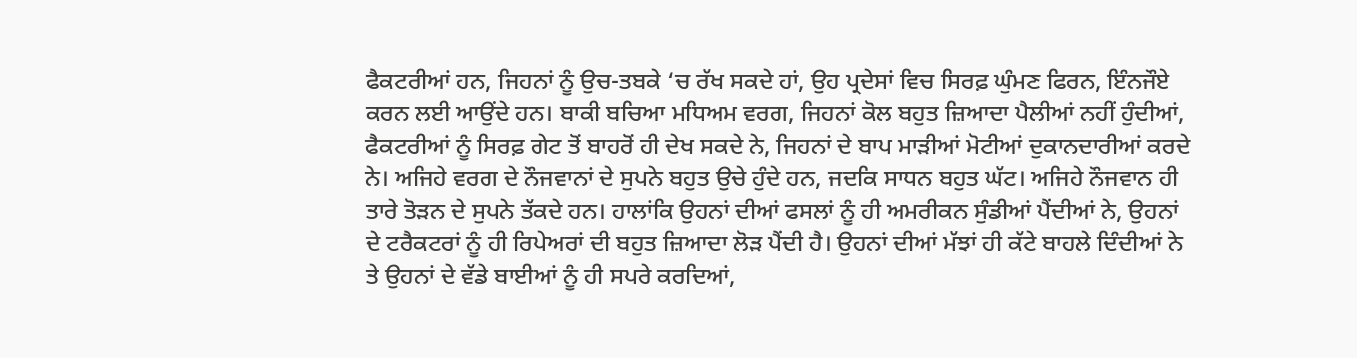ਫੈਕਟਰੀਆਂ ਹਨ, ਜਿਹਨਾਂ ਨੂੰ ਉਚ-ਤਬਕੇ ‘ਚ ਰੱਖ ਸਕਦੇ ਹਾਂ, ਉਹ ਪ੍ਰਦੇਸਾਂ ਵਿਚ ਸਿਰਫ਼ ਘੁੰਮਣ ਫਿਰਨ, ਇੰਨਜੌਏ ਕਰਨ ਲਈ ਆਉਂਦੇ ਹਨ। ਬਾਕੀ ਬਚਿਆ ਮਧਿਅਮ ਵਰਗ, ਜਿਹਨਾਂ ਕੋਲ ਬਹੁਤ ਜ਼ਿਆਦਾ ਪੈਲੀਆਂ ਨਹੀਂ ਹੁੰਦੀਆਂ, ਫੈਕਟਰੀਆਂ ਨੂੰ ਸਿਰਫ਼ ਗੇਟ ਤੋਂ ਬਾਹਰੋਂ ਹੀ ਦੇਖ ਸਕਦੇ ਨੇ, ਜਿਹਨਾਂ ਦੇ ਬਾਪ ਮਾੜੀਆਂ ਮੋਟੀਆਂ ਦੁਕਾਨਦਾਰੀਆਂ ਕਰਦੇ ਨੇ। ਅਜਿਹੇ ਵਰਗ ਦੇ ਨੌਜਵਾਨਾਂ ਦੇ ਸੁਪਨੇ ਬਹੁਤ ਉਚੇ ਹੁੰਦੇ ਹਨ, ਜਦਕਿ ਸਾਧਨ ਬਹੁਤ ਘੱਟ। ਅਜਿਹੇ ਨੌਜਵਾਨ ਹੀ ਤਾਰੇ ਤੋੜਨ ਦੇ ਸੁਪਨੇ ਤੱਕਦੇ ਹਨ। ਹਾਲਾਂਕਿ ਉਹਨਾਂ ਦੀਆਂ ਫਸਲਾਂ ਨੂੰ ਹੀ ਅਮਰੀਕਨ ਸੁੰਡੀਆਂ ਪੈਂਦੀਆਂ ਨੇ, ਉਹਨਾਂ ਦੇ ਟਰੈਕਟਰਾਂ ਨੂੰ ਹੀ ਰਿਪੇਅਰਾਂ ਦੀ ਬਹੁਤ ਜ਼ਿਆਦਾ ਲੋੜ ਪੈਂਦੀ ਹੈ। ਉਹਨਾਂ ਦੀਆਂ ਮੱਝਾਂ ਹੀ ਕੱਟੇ ਬਾਹਲੇ ਦਿੰਦੀਆਂ ਨੇ ਤੇ ਉਹਨਾਂ ਦੇ ਵੱਡੇ ਬਾਈਆਂ ਨੂੰ ਹੀ ਸਪਰੇ ਕਰਦਿਆਂ,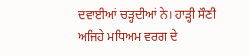ਦਵਾਈਆਂ ਚੜ੍ਹਦੀਆਂ ਨੇ। ਹਾੜ੍ਹੀ ਸੌਣੀ ਅਜਿਹੇ ਮਧਿਅਮ ਵਰਗ ਦੇ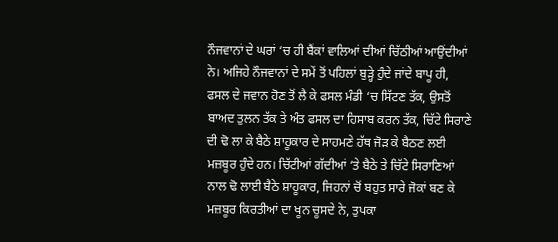ਨੌਜਵਾਨਾਂ ਦੇ ਘਰਾਂ ‘ਚ ਹੀ ਬੈਂਕਾਂ ਵਾਲਿਆਂ ਦੀਆਂ ਚਿੱਠੀਆਂ ਆਉਂਦੀਆਂ ਨੇ। ਅਜਿਹੇ ਨੌਜਵਾਨਾਂ ਦੇ ਸਮੇਂ ਤੋਂ ਪਹਿਲਾਂ ਬੁੜ੍ਹੇ ਹੁੰਦੇ ਜਾਂਦੇ ਬਾਪੂ ਹੀ, ਫਸਲ ਦੇ ਜਵਾਨ ਹੋਣ ਤੋਂ ਲੈ ਕੇ ਫਸਲ ਮੰਡੀ ‘ਚ ਸਿੱਟਣ ਤੱਕ, ਉਸਤੋਂ ਬਾਅਦ ਤੁਲਨ ਤੱਕ ਤੇ ਅੰਤ ਫਸਲ ਦਾ ਹਿਸਾਬ ਕਰਨ ਤੱਕ, ਚਿੱਟੇ ਸਿਰਾਣੇ ਦੀ ਢੋ ਲਾ ਕੇ ਬੈਠੇ ਸ਼ਾਹੂਕਾਰ ਦੇ ਸਾਹਮਣੇ ਹੱਥ ਜੋੜ ਕੇ ਬੈਠਣ ਲਈ ਮਜ਼ਬੂਰ ਹੁੰਦੇ ਹਨ। ਚਿੱਟੀਆਂ ਗੱਦੀਆਂ ‘ਤੇ ਬੈਠੇ ਤੇ ਚਿੱਟੇ ਸਿਰਾਣਿਆਂ ਨਾਲ ਢੋ ਲਾਈ ਬੈਠੇ ਸ਼ਾਹੂਕਾਰ, ਜਿਹਨਾਂ ਚੋਂ ਬਹੁਤ ਸਾਰੇ ਜੋਕਾਂ ਬਣ ਕੇ ਮਜ਼ਬੂਰ ਕਿਰਤੀਆਂ ਦਾ ਖੂਨ ਚੂਸਦੇ ਨੇ, ਤੁਪਕਾ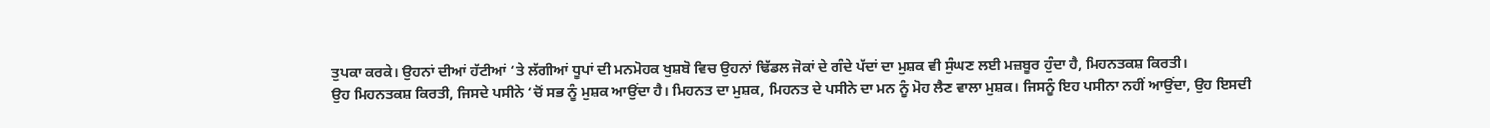ਤੁਪਕਾ ਕਰਕੇ। ਉਹਨਾਂ ਦੀਆਂ ਹੱਟੀਆਂ ‘ਤੇ ਲੱਗੀਆਂ ਧੂਪਾਂ ਦੀ ਮਨਮੋਹਕ ਖੁਸ਼ਬੋ ਵਿਚ ਉਹਨਾਂ ਢਿੱਡਲ ਜੋਕਾਂ ਦੇ ਗੰਦੇ ਪੱਦਾਂ ਦਾ ਮੁਸ਼ਕ ਵੀ ਸੁੰਘਣ ਲਈ ਮਜ਼ਬੂਰ ਹੁੰਦਾ ਹੈ, ਮਿਹਨਤਕਸ਼ ਕਿਰਤੀ।
ਉਹ ਮਿਹਨਤਕਸ਼ ਕਿਰਤੀ, ਜਿਸਦੇ ਪਸੀਨੇ ‘ਚੋਂ ਸਭ ਨੂੰ ਮੁਸ਼ਕ ਆਉਂਦਾ ਹੈ। ਮਿਹਨਤ ਦਾ ਮੁਸ਼ਕ, ਮਿਹਨਤ ਦੇ ਪਸੀਨੇ ਦਾ ਮਨ ਨੂੰ ਮੋਹ ਲੈਣ ਵਾਲਾ ਮੁਸ਼ਕ। ਜਿਸਨੂੰ ਇਹ ਪਸੀਨਾ ਨਹੀਂ ਆਉਂਦਾ, ਉਹ ਇਸਦੀ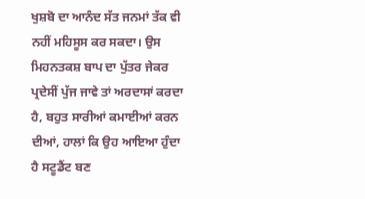ਖੁਸ਼ਬੋ ਦਾ ਆਨੰਦ ਸੱਤ ਜਨਮਾਂ ਤੱਕ ਵੀ ਨਹੀਂ ਮਹਿਸੂਸ ਕਰ ਸਕਦਾ। ਉਸ ਮਿਹਨਤਕਸ਼ ਬਾਪ ਦਾ ਪੁੱਤਰ ਜੇਕਰ ਪ੍ਰਦੇਸੀਂ ਪੁੱਜ ਜਾਵੇ ਤਾਂ ਅਰਦਾਸਾਂ ਕਰਦਾ ਹੈ, ਬਹੁਤ ਸਾਰੀਆਂ ਕਮਾਈਆਂ ਕਰਨ ਦੀਆਂ, ਹਾਲਾਂ ਕਿ ਉਹ ਆਇਆ ਹੁੰਦਾ ਹੈ ਸਟੂਡੈਂਟ ਬਣ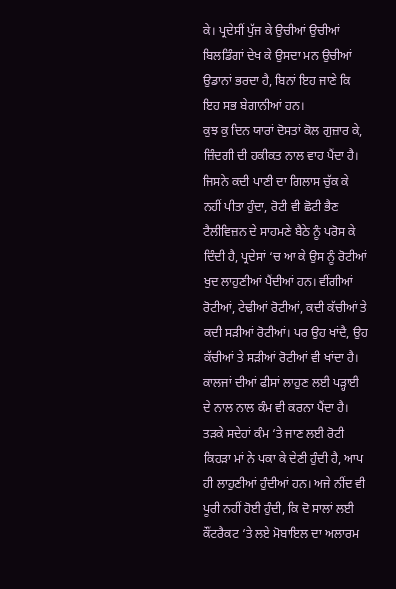ਕੇ। ਪ੍ਰਦੇਸੀਂ ਪੁੱਜ ਕੇ ਉਚੀਆਂ ਉਚੀਆਂ ਬਿਲਡਿੰਗਾਂ ਦੇਖ ਕੇ ਉਸਦਾ ਮਨ ਉਚੀਆਂ ਉਡਾਨਾਂ ਭਰਦਾ ਹੈ, ਬਿਨਾਂ ਇਹ ਜਾਣੇ ਕਿ ਇਹ ਸਭ ਬੇਗਾਨੀਆਂ ਹਨ।
ਕੁਝ ਕੁ ਦਿਨ ਯਾਰਾਂ ਦੋਸਤਾਂ ਕੋਲ ਗੁਜ਼ਾਰ ਕੇ, ਜ਼ਿੰਦਗੀ ਦੀ ਹਕੀਕਤ ਨਾਲ ਵਾਹ ਪੈਂਦਾ ਹੈ। ਜਿਸਨੇ ਕਦੀ ਪਾਣੀ ਦਾ ਗਿਲਾਸ ਚੁੱਕ ਕੇ ਨਹੀਂ ਪੀਤਾ ਹੁੰਦਾ, ਰੋਟੀ ਵੀ ਛੋਟੀ ਭੈਣ ਟੈਲੀਵਿਜ਼ਨ ਦੇ ਸਾਹਮਣੇ ਬੈਠੇ ਨੂੰ ਪਰੋਸ ਕੇ ਦਿੰਦੀ ਹੈ, ਪ੍ਰਦੇਸਾਂ ‘ਚ ਆ ਕੇ ਉਸ ਨੂੰ ਰੋਟੀਆਂ ਖੁਦ ਲਾਹੁਣੀਆਂ ਪੈਂਦੀਆਂ ਹਨ। ਵੀਂਗੀਆਂ ਰੋਟੀਆਂ, ਟੇਢੀਆਂ ਰੋਟੀਆਂ, ਕਦੀ ਕੱਚੀਆਂ ਤੇ ਕਦੀ ਸੜੀਆਂ ਰੋਟੀਆਂ। ਪਰ ਉਹ ਖਾਂਦੈ, ਉਹ ਕੱਚੀਆਂ ਤੇ ਸੜੀਆਂ ਰੋਟੀਆਂ ਵੀ ਖਾਂਦਾ ਹੈ। ਕਾਲਜਾਂ ਦੀਆਂ ਫੀਸਾਂ ਲਾਹੁਣ ਲਈ ਪੜ੍ਹਾਈ ਦੇ ਨਾਲ ਨਾਲ ਕੰਮ ਵੀ ਕਰਨਾ ਪੈਂਦਾ ਹੈ। ਤੜਕੇ ਸਦੇਹਾਂ ਕੰਮ ‘ਤੇ ਜਾਣ ਲਈ ਰੋਟੀ ਕਿਹੜਾ ਮਾਂ ਨੇ ਪਕਾ ਕੇ ਦੇਣੀ ਹੁੰਦੀ ਹੈ, ਆਪ ਹੀ ਲਾਹੁਣੀਆਂ ਹੁੰਦੀਆਂ ਹਨ। ਅਜੇ ਨੀਂਦ ਵੀ ਪੂਰੀ ਨਹੀਂ ਹੋਈ ਹੁੰਦੀ, ਕਿ ਦੋ ਸਾਲਾਂ ਲਈ ਕੌਂਟਰੈਕਟ ‘ਤੇ ਲਏ ਮੋਬਾਇਲ ਦਾ ਅਲਾਰਮ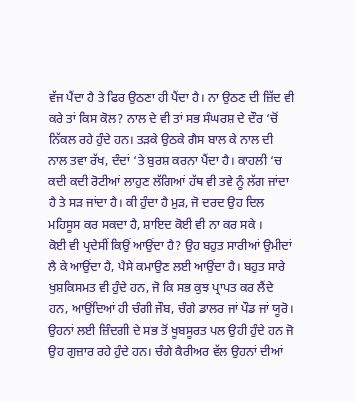ਵੱਜ ਪੈਂਦਾ ਹੈ ਤੇ ਫਿਰ ਉਠਣਾ ਹੀ ਪੈਂਦਾ ਹੈ। ਨਾ ਉਠਣ ਦੀ ਜ਼ਿੱਦ ਵੀ ਕਰੇ ਤਾਂ ਕਿਸ ਕੋਲ? ਨਾਲ ਦੇ ਵੀ ਤਾਂ ਸਭ ਸੰਘਰਸ਼ ਦੇ ਦੌਰ ‘ਚੋਂ ਨਿੱਕਲ ਰਹੇ ਹੁੰਦੇ ਹਨ। ਤੜਕੇ ਉਠਕੇ ਗੈਸ ਬਾਲ ਕੇ ਨਾਲ ਦੀ ਨਾਲ ਤਵਾ ਰੱਖ, ਦੰਦਾਂ ‘ਤੇ ਬੁਰਸ਼ ਕਰਨਾ ਪੈਂਦਾ ਹੈ। ਕਾਹਲੀ ‘ਚ ਕਦੀ ਕਦੀ ਰੋਟੀਆਂ ਲਾਹੁਣ ਲੱਗਿਆਂ ਹੱਥ ਵੀ ਤਵੇ ਨੂੰ ਲੱਗ ਜਾਂਦਾ ਹੈ ਤੇ ਸੜ ਜਾਂਦਾ ਹੈ। ਕੀ ਹੁੰਦਾ ਹੈ ਮੁੜ, ਜੋ ਦਰਦ ਉਹ ਦਿਲ ਮਹਿਸੂਸ ਕਰ ਸਕਦਾ ਹੈ, ਸ਼ਾਇਦ ਕੋਈ ਵੀ ਨਾ ਕਰ ਸਕੇ ।
ਕੋਈ ਵੀ ਪ੍ਰਦੇਸੀਂ ਕਿਉਂ ਆਉਂਦਾ ਹੈ? ਉਹ ਬਹੁਤ ਸਾਰੀਆਂ ਉਮੀਦਾਂ ਲੈ ਕੇ ਆਉਂਦਾ ਹੈ, ਪੈਸੇ ਕਮਾਉਣ ਲਈ ਆਉਂਦਾ ਹੈ। ਬਹੁਤ ਸਾਰੇ ਖੁਸ਼ਕਿਸਮਤ ਵੀ ਹੁੰਦੇ ਹਨ, ਜੋ ਕਿ ਸਭ ਕੁਝ ਪ੍ਰਾਪਤ ਕਰ ਲੈਂਦੇ ਹਨ, ਆਉਂਦਿਆਂ ਹੀ ਚੰਗੀ ਜੌਬ, ਚੰਗੇ ਡਾਲਰ ਜਾਂ ਪੌਡ ਜਾਂ ਯੂਰੋ। ਉਹਨਾਂ ਲਈ ਜ਼ਿੰਦਗੀ ਦੇ ਸਭ ਤੋਂ ਖੂਬਸੂਰਤ ਪਲ ਉਹੀ ਹੁੰਦੇ ਹਨ ਜੋ ਉਹ ਗੁਜ਼ਾਰ ਰਹੇ ਹੁੰਦੇ ਹਨ। ਚੰਗੇ ਕੈਰੀਅਰ ਵੱਲ ਉਹਨਾਂ ਦੀਆਂ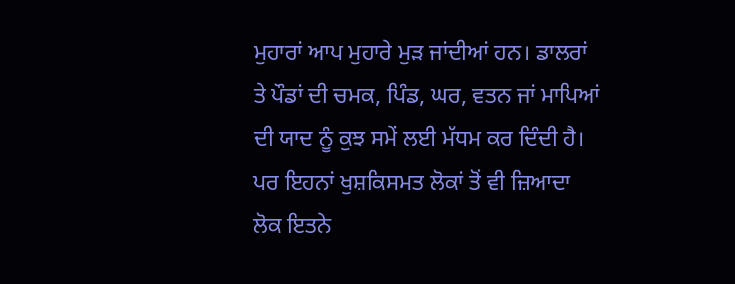ਮੁਹਾਰਾਂ ਆਪ ਮੁਹਾਰੇ ਮੁੜ ਜਾਂਦੀਆਂ ਹਨ। ਡਾਲਰਾਂ ਤੇ ਪੌਡਾਂ ਦੀ ਚਮਕ, ਪਿੰਡ, ਘਰ, ਵਤਨ ਜਾਂ ਮਾਪਿਆਂ ਦੀ ਯਾਦ ਨੂੰ ਕੁਝ ਸਮੇਂ ਲਈ ਮੱਧਮ ਕਰ ਦਿੰਦੀ ਹੈ। ਪਰ ਇਹਨਾਂ ਖੁਸ਼ਕਿਸਮਤ ਲੋਕਾਂ ਤੋਂ ਵੀ ਜ਼ਿਆਦਾ ਲੋਕ ਇਤਨੇ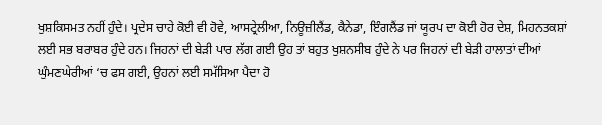ਖੁਸ਼ਕਿਸਮਤ ਨਹੀਂ ਹੁੰਦੇ। ਪ੍ਰਦੇਸ ਚਾਹੇ ਕੋਈ ਵੀ ਹੋਵੇ, ਆਸਟ੍ਰੇਲੀਆ, ਨਿਊਜ਼ੀਲੈਂਡ, ਕੈਨੇਡਾ, ਇੰਗਲੈਂਡ ਜਾਂ ਯੂਰਪ ਦਾ ਕੋਈ ਹੋਰ ਦੇਸ਼, ਮਿਹਨਤਕਸ਼ਾਂ ਲਈ ਸਭ ਬਰਾਬਰ ਹੁੰਦੇ ਹਨ। ਜਿਹਨਾਂ ਦੀ ਬੇੜੀ ਪਾਰ ਲੱਗ ਗਈ ਉਹ ਤਾਂ ਬਹੁਤ ਖੁਸ਼ਨਸੀਬ ਹੁੰਦੇ ਨੇ ਪਰ ਜਿਹਨਾਂ ਦੀ ਬੇੜੀ ਹਾਲਾਤਾਂ ਦੀਆਂ ਘੁੰਮਣਘੇਰੀਆਂ ‘ਚ ਫਸ ਗਈ, ਉਹਨਾਂ ਲਈ ਸਮੱਸਿਆ ਪੈਦਾ ਹੋ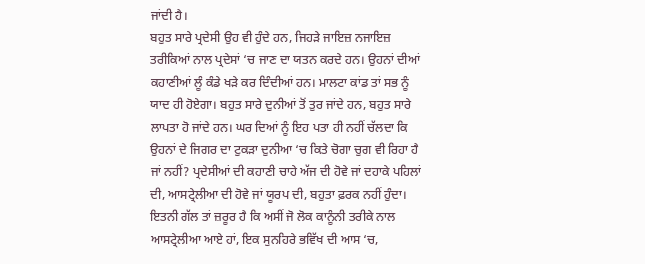ਜਾਂਦੀ ਹੈ।
ਬਹੁਤ ਸਾਰੇ ਪ੍ਰਦੇਸੀ ਉਹ ਵੀ ਹੁੰਦੇ ਹਨ, ਜਿਹੜੇ ਜਾਇਜ਼ ਨਜਾਇਜ਼ ਤਰੀਕਿਆਂ ਨਾਲ ਪ੍ਰਦੇਸਾਂ ‘ਚ ਜਾਣ ਦਾ ਯਤਨ ਕਰਦੇ ਹਨ। ਉਹਨਾਂ ਦੀਆਂ ਕਹਾਣੀਆਂ ਲੂੰ ਕੰਡੇ ਖੜੇ ਕਰ ਦਿੰਦੀਆਂ ਹਨ। ਮਾਲਟਾ ਕਾਂਡ ਤਾਂ ਸਭ ਨੂੰ ਯਾਦ ਹੀ ਹੋਏਗਾ। ਬਹੁਤ ਸਾਰੇ ਦੁਨੀਆਂ ਤੋਂ ਤੁਰ ਜਾਂਦੇ ਹਨ, ਬਹੁਤ ਸਾਰੇ ਲਾਪਤਾ ਹੋ ਜਾਂਦੇ ਹਨ। ਘਰ ਦਿਆਂ ਨੂੰ ਇਹ ਪਤਾ ਹੀ ਨਹੀਂ ਚੱਲਦਾ ਕਿ ਉਹਨਾਂ ਦੇ ਜਿਗਰ ਦਾ ਟੁਕੜਾ ਦੁਨੀਆ ‘ਚ ਕਿਤੇ ਚੋਗਾ ਚੁਗ ਵੀ ਰਿਹਾ ਹੈ ਜਾਂ ਨਹੀਂ? ਪ੍ਰਦੇਸੀਆਂ ਦੀ ਕਹਾਣੀ ਚਾਹੇ ਅੱਜ ਦੀ ਹੋਵੇ ਜਾਂ ਦਹਾਕੇ ਪਹਿਲਾਂ ਦੀ, ਆਸਟ੍ਰੇਲੀਆ ਦੀ ਹੋਵੇ ਜਾਂ ਯੂਰਪ ਦੀ, ਬਹੁਤਾ ਫ਼ਰਕ ਨਹੀਂ ਹੁੰਦਾ। ਇਤਨੀ ਗੱਲ ਤਾਂ ਜ਼ਰੂਰ ਹੈ ਕਿ ਅਸੀਂ ਜੋ ਲੋਕ ਕਾਨੂੰਨੀ ਤਰੀਕੇ ਨਾਲ ਆਸਟ੍ਰੇਲੀਆ ਆਏ ਹਾਂ, ਇਕ ਸੁਨਹਿਰੇ ਭਵਿੱਖ ਦੀ ਆਸ ‘ਚ,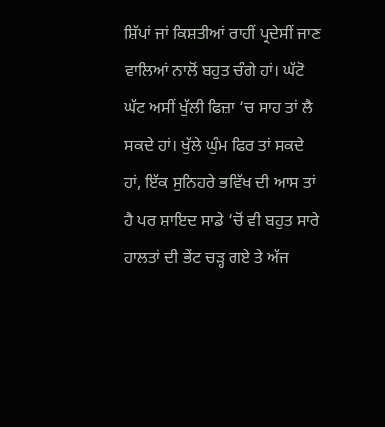ਸ਼ਿੱਪਾਂ ਜਾਂ ਕਿਸ਼ਤੀਆਂ ਰਾਹੀਂ ਪ੍ਰਦੇਸੀਂ ਜਾਣ ਵਾਲਿਆਂ ਨਾਲੋਂ ਬਹੁਤ ਚੰਗੇ ਹਾਂ। ਘੱਟੋ ਘੱਟ ਅਸੀਂ ਖੁੱਲੀ ਫਿਜ਼ਾ ‘ਚ ਸਾਹ ਤਾਂ ਲੈ ਸਕਦੇ ਹਾਂ। ਖੁੱਲੇ ਘੁੰਮ ਫਿਰ ਤਾਂ ਸਕਦੇ ਹਾਂ, ਇੱਕ ਸੁਨਿਹਰੇ ਭਵਿੱਖ ਦੀ ਆਸ ਤਾਂ ਹੈ ਪਰ ਸ਼ਾਇਦ ਸਾਡੇ ‘ਚੋਂ ਵੀ ਬਹੁਤ ਸਾਰੇ ਹਾਲਤਾਂ ਦੀ ਭੇਂਟ ਚੜ੍ਹ ਗਏ ਤੇ ਅੱਜ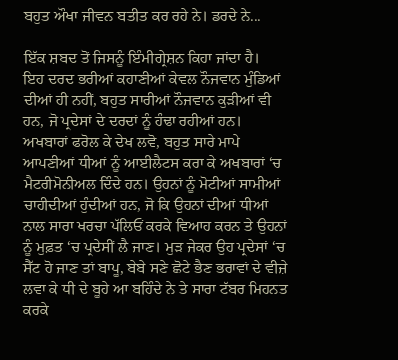ਬਹੁਤ ਔਖਾ ਜੀਵਨ ਬਤੀਤ ਕਰ ਰਹੇ ਨੇ। ਡਰਦੇ ਨੇ...

ਇੱਕ ਸ਼ਬਦ ਤੋਂ ਜਿਸਨੂੰ ਇੰਮੀਗ੍ਰੇਸ਼ਨ ਕਿਹਾ ਜਾਂਦਾ ਹੈ।
ਇਹ ਦਰਦ ਭਰੀਆਂ ਕਹਾਣੀਆਂ ਕੇਵਲ ਨੌਜਵਾਨ ਮੁੰਡਿਆਂ ਦੀਆਂ ਹੀ ਨਹੀਂ, ਬਹੁਤ ਸਾਰੀਆਂ ਨੌਜਵਾਨ ਕੁੜੀਆਂ ਵੀ ਹਨ, ਜੋ ਪ੍ਰਦੇਸਾਂ ਦੇ ਦਰਦਾਂ ਨੂੰ ਹੰਢਾ ਰਹੀਆਂ ਹਨ। ਅਖਬਾਰਾਂ ਫਰੋਲ ਕੇ ਦੇਖ ਲਵੋ, ਬਹੁਤ ਸਾਰੇ ਮਾਪੇ ਆਪਣੀਆਂ ਧੀਆਂ ਨੂੰ ਆਈਲੈਟਸ ਕਰਾ ਕੇ ਅਖਬਾਰਾਂ ‘ਚ ਮੈਟਰੀਮੋਨੀਅਲ ਦਿੰਦੇ ਹਨ। ਉਹਨਾਂ ਨੂੰ ਮੋਟੀਆਂ ਸਾਮੀਆਂ ਚਾਹੀਦੀਆਂ ਹੁੰਦੀਆਂ ਹਨ, ਜੋ ਕਿ ਉਹਨਾਂ ਦੀਆਂ ਧੀਆਂ ਨਾਲ ਸਾਰਾ ਖਰਚਾ ਪੱਲਿਓਂ ਕਰਕੇ ਵਿਆਹ ਕਰਨ ਤੇ ਉਹਨਾਂ ਨੂੰ ਮੁਫ਼ਤ ‘ਚ ਪ੍ਰਦੇਸੀਂ ਲੈ ਜਾਣ। ਮੁੜ ਜੇਕਰ ਉਹ ਪ੍ਰਦੇਸਾਂ ‘ਚ ਸੈੱਟ ਹੋ ਜਾਣ ਤਾਂ ਬਾਪੂ, ਬੇਬੇ ਸਣੇ ਛੋਟੇ ਭੈਣ ਭਰਾਵਾਂ ਦੇ ਵੀਜ਼ੇ ਲਵਾ ਕੇ ਧੀ ਦੇ ਬੂਹੇ ਆ ਬਹਿੰਦੇ ਨੇ ਤੇ ਸਾਰਾ ਟੱਬਰ ਮਿਹਨਤ ਕਰਕੇ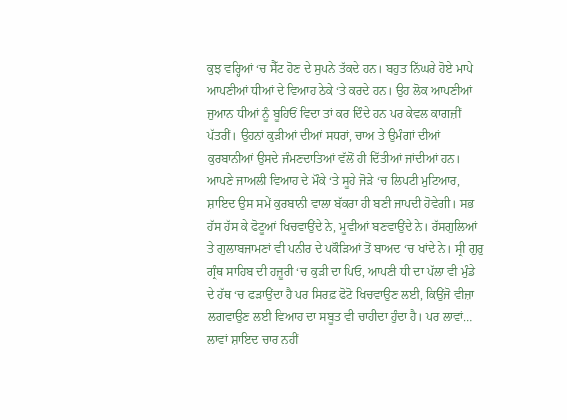ਕੁਝ ਵਰ੍ਹਿਆਂ ‘ਚ ਸੈੱਟ ਹੋਣ ਦੇ ਸੁਪਨੇ ਤੱਕਦੇ ਹਨ। ਬਹੁਤ ਨਿੱਘਰੇ ਹੋਏ ਮਾਪੇ ਆਪਣੀਆਂ ਧੀਆਂ ਦੇ ਵਿਆਹ ਠੇਕੇ ‘ਤੇ ਕਰਦੇ ਹਨ। ਉਹ ਲੋਕ ਆਪਣੀਆਂ ਜੁਆਨ ਧੀਆਂ ਨੂੰ ਬੂਹਿਓਂ ਵਿਦਾ ਤਾਂ ਕਰ ਦਿੰਦੇ ਹਨ ਪਰ ਕੇਵਲ ਕਾਗਜ਼ੀਂ ਪੱਤਰੀਂ। ਉਹਨਾਂ ਕੁੜੀਆਂ ਦੀਆਂ ਸਧਰਾਂ, ਚਾਅ ਤੇ ਉਮੰਗਾਂ ਦੀਆਂ ਕੁਰਬਾਨੀਆਂ ਉਸਦੇ ਜੰਮਣਦਾਤਿਆਂ ਵੱਲੋਂ ਹੀ ਦਿੱਤੀਆਂ ਜਾਂਦੀਆਂ ਹਨ। ਆਪਣੇ ਜਾਅਲੀ ਵਿਆਹ ਦੇ ਮੌਕੇ ‘ਤੇ ਸੂਹੇ ਜੋੜੇ ‘ਚ ਲਿਪਟੀ ਮੁਟਿਆਰ, ਸ਼ਾਇਦ ਉਸ ਸਮੇਂ ਕੁਰਬਾਨੀ ਵਾਲਾ ਬੱਕਰਾ ਹੀ ਬਣੀ ਜਾਪਦੀ ਹੋਵੇਗੀ। ਸਭ ਹੱਸ ਹੱਸ ਕੇ ਫੋਟੂਆਂ ਖਿਚਵਾਉਂਦੇ ਨੇ, ਮੂਵੀਆਂ ਬਣਵਾਉਂਦੇ ਨੇ। ਰੱਸਗੁਲਿਆਂ ਤੇ ਗੁਲਾਬਜਾਮਣਾਂ ਵੀ ਪਨੀਰ ਦੇ ਪਕੌੜਿਆਂ ਤੋਂ ਬਾਅਦ ‘ਚ ਖਾਂਦੇ ਨੇ। ਸ੍ਰੀ ਗੁਰੁ ਗ੍ਰੰਥ ਸਾਹਿਬ ਦੀ ਹਜ਼ੂਰੀ ‘ਚ ਕੁੜੀ ਦਾ ਪਿਓ, ਆਪਣੀ ਧੀ ਦਾ ਪੱਲਾ ਵੀ ਮੁੰਡੇ ਦੇ ਹੱਥ ‘ਚ ਫੜਾਉਂਦਾ ਹੈ ਪਰ ਸਿਰਫ਼ ਫੋਟੋ ਖਿਚਵਾਉਣ ਲਈ, ਕਿਉਂਜੋ ਵੀਜ਼ਾ ਲਗਵਾਉਣ ਲਈ ਵਿਆਹ ਦਾ ਸਬੂਤ ਵੀ ਚਾਹੀਦਾ ਹੁੰਦਾ ਹੈ। ਪਰ ਲਾਵਾਂ… ਲਾਵਾਂ ਸ਼ਾਇਦ ਚਾਰ ਨਹੀਂ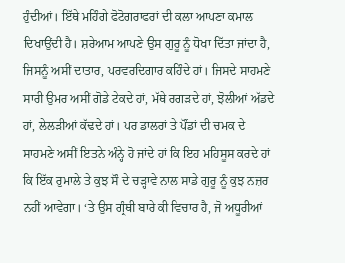ਹੁੰਦੀਆਂ। ਇੱਥੇ ਮਹਿੰਗੇ ਫੋਟੋਗਰਾਫਰਾਂ ਦੀ ਕਲਾ ਆਪਣਾ ਕਮਾਲ ਦਿਖਾਉਂਦੀ ਹੈ। ਸ਼ਰੇਆਮ ਆਪਣੇ ਉਸ ਗੁਰੂ ਨੂੰ ਧੋਖਾ ਦਿੱਤਾ ਜਾਂਦਾ ਹੈ, ਜਿਸਨੂੰ ਅਸੀਂ ਦਾਤਾਰ, ਪਰਵਰਦਿਗਾਰ ਕਹਿੰਦੇ ਹਾਂ। ਜਿਸਦੇ ਸਾਹਮਣੇ ਸਾਰੀ ਉਮਰ ਅਸੀਂ ਗੋਡੇ ਟੇਕਦੇ ਹਾਂ, ਮੱਥੇ ਰਗੜਦੇ ਹਾਂ, ਝੋਲੀਆਂ ਅੱਡਦੇ ਹਾਂ, ਲੇਲੜੀਆਂ ਕੱਢਦੇ ਹਾਂ। ਪਰ ਡਾਲਰਾਂ ਤੇ ਪੌਂਡਾਂ ਦੀ ਚਮਕ ਦੇ ਸਾਹਮਣੇ ਅਸੀਂ ਇਤਨੇ ਅੰਨ੍ਹੇ ਹੋ ਜਾਂਦੇ ਹਾਂ ਕਿ ਇਹ ਮਹਿਸੂਸ ਕਰਦੇ ਹਾਂ ਕਿ ਇੱਕ ਰੁਮਾਲੇ ਤੇ ਕੁਝ ਸੌ ਦੇ ਚੜ੍ਹਾਵੇ ਨਾਲ ਸਾਡੇ ਗੁਰੂ ਨੂੰ ਕੁਝ ਨਜ਼ਰ ਨਹੀਂ ਆਵੇਗਾ। ‘ਤੇ ਉਸ ਗ੍ਰੰਥੀ ਬਾਰੇ ਕੀ ਵਿਚਾਰ ਹੈ, ਜੋ ਅਧੂਰੀਆਂ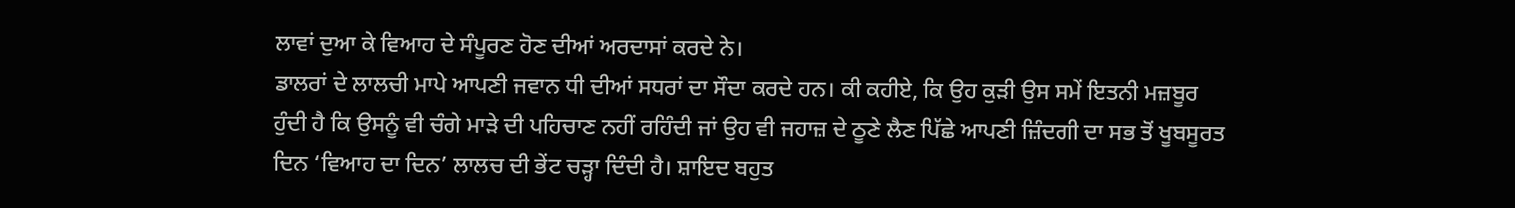ਲਾਵਾਂ ਦੁਆ ਕੇ ਵਿਆਹ ਦੇ ਸੰਪੂਰਣ ਹੋਣ ਦੀਆਂ ਅਰਦਾਸਾਂ ਕਰਦੇ ਨੇ।
ਡਾਲਰਾਂ ਦੇ ਲਾਲਚੀ ਮਾਪੇ ਆਪਣੀ ਜਵਾਨ ਧੀ ਦੀਆਂ ਸਧਰਾਂ ਦਾ ਸੌਦਾ ਕਰਦੇ ਹਨ। ਕੀ ਕਹੀਏ, ਕਿ ਉਹ ਕੁੜੀ ਉਸ ਸਮੇਂ ਇਤਨੀ ਮਜ਼ਬੂਰ ਹੁੰਦੀ ਹੈ ਕਿ ਉਸਨੂੰ ਵੀ ਚੰਗੇ ਮਾੜੇ ਦੀ ਪਹਿਚਾਣ ਨਹੀਂ ਰਹਿੰਦੀ ਜਾਂ ਉਹ ਵੀ ਜਹਾਜ਼ ਦੇ ਠੂਣੇ ਲੈਣ ਪਿੱਛੇ ਆਪਣੀ ਜ਼ਿੰਦਗੀ ਦਾ ਸਭ ਤੋਂ ਖੂਬਸੂਰਤ ਦਿਨ ‘ਵਿਆਹ ਦਾ ਦਿਨ’ ਲਾਲਚ ਦੀ ਭੇਂਟ ਚੜ੍ਹਾ ਦਿੰਦੀ ਹੈ। ਸ਼ਾਇਦ ਬਹੁਤ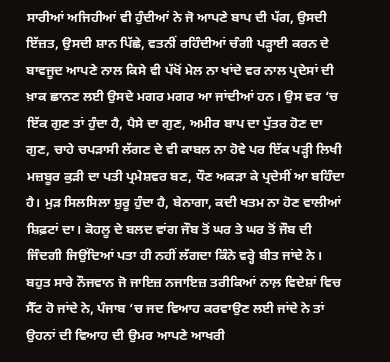ਸਾਰੀਆਂ ਅਜਿਹੀਆਂ ਵੀ ਹੁੰਦੀਆਂ ਨੇ ਜੋ ਆਪਣੇ ਬਾਪ ਦੀ ਪੱਗ, ਉਸਦੀ ਇੱਜ਼ਤ, ਉਸਦੀ ਸ਼ਾਨ ਪਿੱਛੇ, ਵਤਨੀਂ ਰਹਿੰਦੀਆਂ ਚੰਗੀ ਪੜ੍ਹਾਈ ਕਰਨ ਦੇ ਬਾਵਜੂਦ ਆਪਣੇ ਨਾਲ ਕਿਸੇ ਵੀ ਪੱਖੋਂ ਮੇਲ ਨਾ ਖਾਂਦੇ ਵਰ ਨਾਲ ਪ੍ਰਦੇਸਾਂ ਦੀ ਖ਼ਾਕ ਛਾਨਣ ਲਈ ਉਸਦੇ ਮਗਰ ਮਗਰ ਆ ਜਾਂਦੀਆਂ ਹਨ। ਉਸ ਵਰ ‘ਚ ਇੱਕ ਗੁਣ ਤਾਂ ਹੁੰਦਾ ਹੈ, ਪੈਸੇ ਦਾ ਗੁਣ, ਅਮੀਰ ਬਾਪ ਦਾ ਪੁੱਤਰ ਹੋਣ ਦਾ ਗੁਣ, ਚਾਹੇ ਚਪੜਾਸੀ ਲੱਗਣ ਦੇ ਵੀ ਕਾਬਲ ਨਾ ਹੋਵੇ ਪਰ ਇੱਕ ਪੜ੍ਹੀ ਲਿਖੀ ਮਜ਼ਬੂਰ ਕੁੜੀ ਦਾ ਪਤੀ ਪ੍ਰਮੇਸ਼ਵਰ ਬਣ, ਧੌਣ ਅਕੜਾ ਕੇ ਪ੍ਰਦੇਸੀਂ ਆ ਬਹਿੰਦਾ ਹੈ। ਮੁੜ ਸਿਲਸਿਲਾ ਸ਼ੁਰੂ ਹੁੰਦਾ ਹੈ, ਬੇਨਾਗਾ, ਕਦੀ ਖਤਮ ਨਾ ਹੋਣ ਵਾਲੀਆਂ ਸ਼ਿਫ਼ਟਾਂ ਦਾ। ਕੋਹਲੂ ਦੇ ਬਲਦ ਵਾਂਗ ਜੌਬ ਤੋਂ ਘਰ ਤੇ ਘਰ ਤੋਂ ਜੌਬ ਦੀ ਜਿੰਦਗੀ ਜਿਉਂਦਿਆਂ ਪਤਾ ਹੀ ਨਹੀਂ ਲੱਗਦਾ ਕਿੰਨੇ ਵਰ੍ਹੇ ਬੀਤ ਜਾਂਦੇ ਨੇ।
ਬਹੁਤ ਸਾਰੇ ਨੌਜਵਾਨ ਜੋ ਜਾਇਜ਼ ਨਜਾਇਜ਼ ਤਰੀਕਿਆਂ ਨਾਲ਼ ਵਿਦੇਸ਼ਾਂ ਵਿਚ ਸੈੱਟ ਹੋ ਜਾਂਦੇ ਨੇ, ਪੰਜਾਬ ‘ਚ ਜਦ ਵਿਆਹ ਕਰਵਾਉਣ ਲਈ ਜਾਂਦੇ ਨੇ ਤਾਂ ਉਹਨਾਂ ਦੀ ਵਿਆਹ ਦੀ ਉਮਰ ਆਪਣੇ ਆਖਰੀ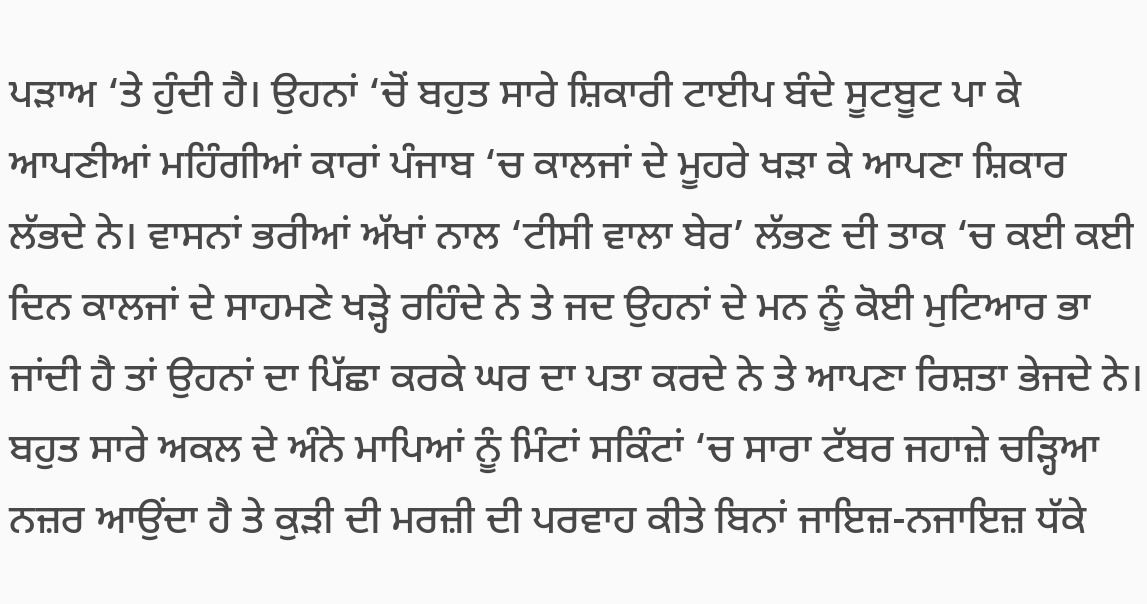ਪੜਾਅ ‘ਤੇ ਹੁੰਦੀ ਹੈ। ਉਹਨਾਂ ‘ਚੋਂ ਬਹੁਤ ਸਾਰੇ ਸ਼ਿਕਾਰੀ ਟਾਈਪ ਬੰਦੇ ਸੂਟਬੂਟ ਪਾ ਕੇ ਆਪਣੀਆਂ ਮਹਿੰਗੀਆਂ ਕਾਰਾਂ ਪੰਜਾਬ ‘ਚ ਕਾਲਜਾਂ ਦੇ ਮੂਹਰੇ ਖੜਾ ਕੇ ਆਪਣਾ ਸ਼ਿਕਾਰ ਲੱਭਦੇ ਨੇ। ਵਾਸਨਾਂ ਭਰੀਆਂ ਅੱਖਾਂ ਨਾਲ ‘ਟੀਸੀ ਵਾਲਾ ਬੇਰ’ ਲੱਭਣ ਦੀ ਤਾਕ ‘ਚ ਕਈ ਕਈ ਦਿਨ ਕਾਲਜਾਂ ਦੇ ਸਾਹਮਣੇ ਖੜ੍ਹੇ ਰਹਿੰਦੇ ਨੇ ਤੇ ਜਦ ਉਹਨਾਂ ਦੇ ਮਨ ਨੂੰ ਕੋਈ ਮੁਟਿਆਰ ਭਾ ਜਾਂਦੀ ਹੈ ਤਾਂ ਉਹਨਾਂ ਦਾ ਪਿੱਛਾ ਕਰਕੇ ਘਰ ਦਾ ਪਤਾ ਕਰਦੇ ਨੇ ਤੇ ਆਪਣਾ ਰਿਸ਼ਤਾ ਭੇਜਦੇ ਨੇ। ਬਹੁਤ ਸਾਰੇ ਅਕਲ ਦੇ ਅੰਨੇ ਮਾਪਿਆਂ ਨੂੰ ਮਿੰਟਾਂ ਸਕਿੰਟਾਂ ‘ਚ ਸਾਰਾ ਟੱਬਰ ਜਹਾਜ਼ੇ ਚੜ੍ਹਿਆ ਨਜ਼ਰ ਆਉਂਦਾ ਹੈ ਤੇ ਕੁੜੀ ਦੀ ਮਰਜ਼ੀ ਦੀ ਪਰਵਾਹ ਕੀਤੇ ਬਿਨਾਂ ਜਾਇਜ਼-ਨਜਾਇਜ਼ ਧੱਕੇ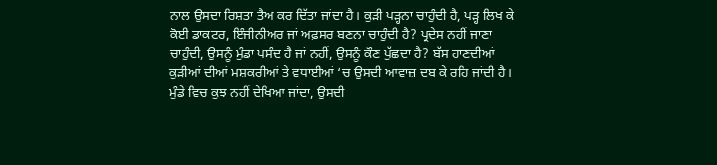ਨਾਲ ਉਸਦਾ ਰਿਸ਼ਤਾ ਤੈਅ ਕਰ ਦਿੱਤਾ ਜਾਂਦਾ ਹੈ। ਕੁੜੀ ਪੜ੍ਹਨਾ ਚਾਹੁੰਦੀ ਹੈ, ਪੜ੍ਹ ਲਿਖ ਕੇ ਕੋਈ ਡਾਕਟਰ, ਇੰਜੀਨੀਅਰ ਜਾਂ ਅਫ਼ਸਰ ਬਣਨਾ ਚਾਹੁੰਦੀ ਹੈ? ਪ੍ਰਦੇਸ ਨਹੀਂ ਜਾਣਾ ਚਾਹੁੰਦੀ, ਉਸਨੂੰ ਮੁੰਡਾ ਪਸੰਦ ਹੈ ਜਾਂ ਨਹੀਂ, ਉਸਨੂੰ ਕੌਣ ਪੁੱਛਦਾ ਹੈ? ਬੱਸ ਹਾਣਦੀਆਂ ਕੁੜੀਆਂ ਦੀਆਂ ਮਸ਼ਕਰੀਆਂ ਤੇ ਵਧਾਈਆਂ ‘ਚ ਉਸਦੀ ਆਵਾਜ਼ ਦਬ ਕੇ ਰਹਿ ਜਾਂਦੀ ਹੈ। ਮੁੰਡੇ ਵਿਚ ਕੁਝ ਨਹੀਂ ਦੇਖਿਆ ਜਾਂਦਾ, ਉਸਦੀ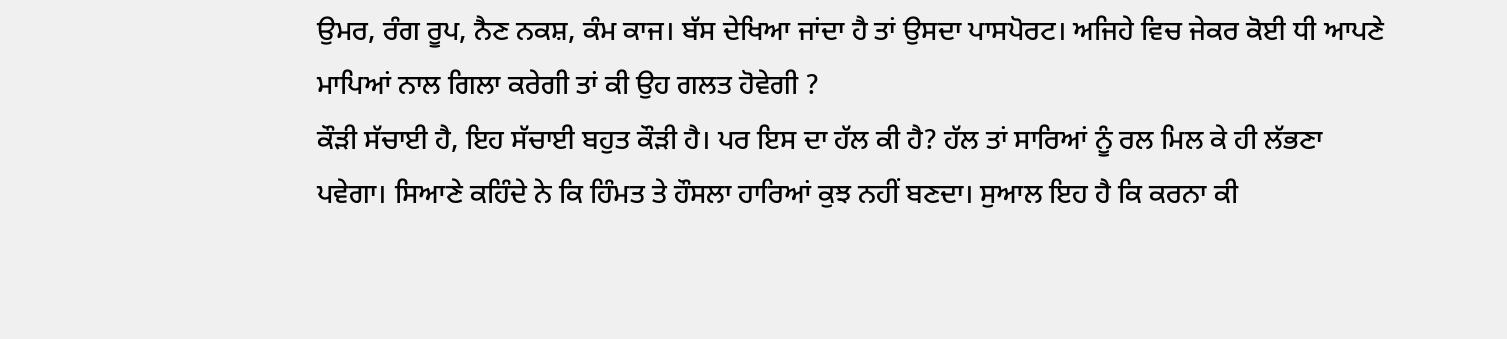ਉਮਰ, ਰੰਗ ਰੂਪ, ਨੈਣ ਨਕਸ਼, ਕੰਮ ਕਾਜ। ਬੱਸ ਦੇਖਿਆ ਜਾਂਦਾ ਹੈ ਤਾਂ ਉਸਦਾ ਪਾਸਪੋਰਟ। ਅਜਿਹੇ ਵਿਚ ਜੇਕਰ ਕੋਈ ਧੀ ਆਪਣੇ ਮਾਪਿਆਂ ਨਾਲ ਗਿਲਾ ਕਰੇਗੀ ਤਾਂ ਕੀ ਉਹ ਗਲਤ ਹੋਵੇਗੀ ?
ਕੌੜੀ ਸੱਚਾਈ ਹੈ, ਇਹ ਸੱਚਾਈ ਬਹੁਤ ਕੌੜੀ ਹੈ। ਪਰ ਇਸ ਦਾ ਹੱਲ ਕੀ ਹੈ? ਹੱਲ ਤਾਂ ਸਾਰਿਆਂ ਨੂੰ ਰਲ ਮਿਲ ਕੇ ਹੀ ਲੱਭਣਾ ਪਵੇਗਾ। ਸਿਆਣੇ ਕਹਿੰਦੇ ਨੇ ਕਿ ਹਿੰਮਤ ਤੇ ਹੌਸਲਾ ਹਾਰਿਆਂ ਕੁਝ ਨਹੀਂ ਬਣਦਾ। ਸੁਆਲ ਇਹ ਹੈ ਕਿ ਕਰਨਾ ਕੀ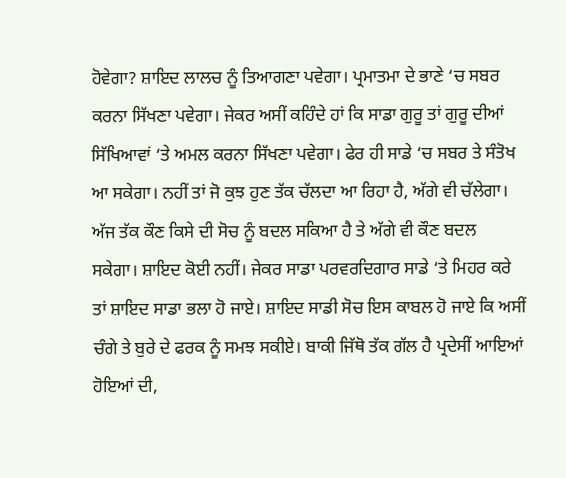ਹੋਵੇਗਾ? ਸ਼ਾਇਦ ਲਾਲਚ ਨੂੰ ਤਿਆਗਣਾ ਪਵੇਗਾ। ਪ੍ਰਮਾਤਮਾ ਦੇ ਭਾਣੇ ‘ਚ ਸਬਰ ਕਰਨਾ ਸਿੱਖਣਾ ਪਵੇਗਾ। ਜੇਕਰ ਅਸੀਂ ਕਹਿੰਦੇ ਹਾਂ ਕਿ ਸਾਡਾ ਗੁਰੂ ਤਾਂ ਗੁਰੂ ਦੀਆਂ ਸਿੱਖਿਆਵਾਂ ‘ਤੇ ਅਮਲ ਕਰਨਾ ਸਿੱਖਣਾ ਪਵੇਗਾ। ਫੇਰ ਹੀ ਸਾਡੇ ‘ਚ ਸਬਰ ਤੇ ਸੰਤੋਖ ਆ ਸਕੇਗਾ। ਨਹੀਂ ਤਾਂ ਜੋ ਕੁਝ ਹੁਣ ਤੱਕ ਚੱਲਦਾ ਆ ਰਿਹਾ ਹੈ, ਅੱਗੇ ਵੀ ਚੱਲੇਗਾ। ਅੱਜ ਤੱਕ ਕੌਣ ਕਿਸੇ ਦੀ ਸੋਚ ਨੂੰ ਬਦਲ ਸਕਿਆ ਹੈ ਤੇ ਅੱਗੇ ਵੀ ਕੌਣ ਬਦਲ ਸਕੇਗਾ। ਸ਼ਾਇਦ ਕੋਈ ਨਹੀਂ। ਜੇਕਰ ਸਾਡਾ ਪਰਵਰਦਿਗਾਰ ਸਾਡੇ ‘ਤੇ ਮਿਹਰ ਕਰੇ ਤਾਂ ਸ਼ਾਇਦ ਸਾਡਾ ਭਲਾ ਹੋ ਜਾਏ। ਸ਼ਾਇਦ ਸਾਡੀ ਸੋਚ ਇਸ ਕਾਬਲ ਹੋ ਜਾਏ ਕਿ ਅਸੀਂ ਚੰਗੇ ਤੇ ਬੁਰੇ ਦੇ ਫਰਕ ਨੂੰ ਸਮਝ ਸਕੀਏ। ਬਾਕੀ ਜਿੱਥੋ ਤੱਕ ਗੱਲ ਹੈ ਪ੍ਰਦੇਸੀਂ ਆਇਆਂ ਹੋਇਆਂ ਦੀ,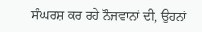ਸੰਘਰਸ਼ ਕਰ ਰਹੇ ਨੌਜਵਾਨਾਂ ਦੀ, ਉਹਨਾਂ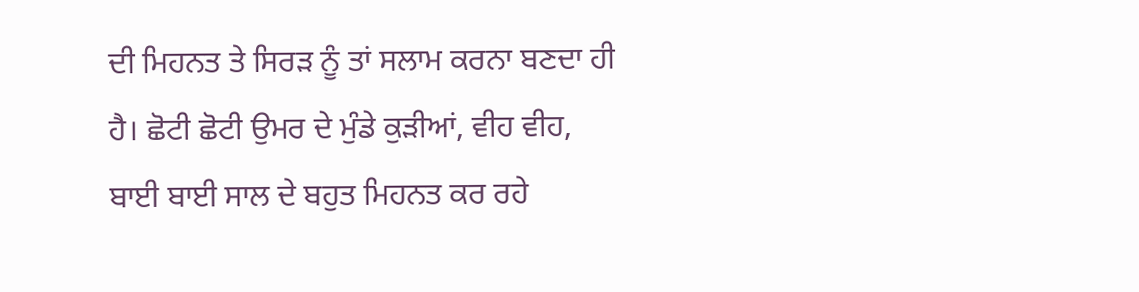ਦੀ ਮਿਹਨਤ ਤੇ ਸਿਰੜ ਨੂੰ ਤਾਂ ਸਲਾਮ ਕਰਨਾ ਬਣਦਾ ਹੀ ਹੈ। ਛੋਟੀ ਛੋਟੀ ਉਮਰ ਦੇ ਮੁੰਡੇ ਕੁੜੀਆਂ, ਵੀਹ ਵੀਹ, ਬਾਈ ਬਾਈ ਸਾਲ ਦੇ ਬਹੁਤ ਮਿਹਨਤ ਕਰ ਰਹੇ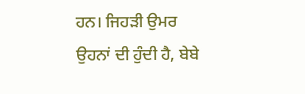ਹਨ। ਜਿਹੜੀ ਉਮਰ ਉਹਨਾਂ ਦੀ ਹੁੰਦੀ ਹੈ, ਬੇਬੇ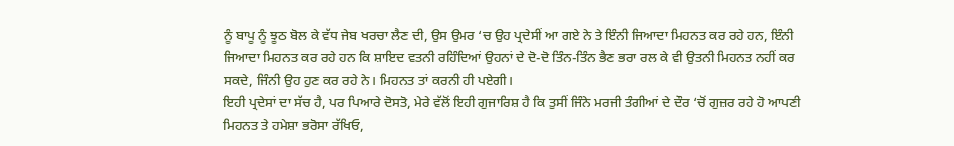ਨੂੰ ਬਾਪੂ ਨੂੰ ਝੂਠ ਬੋਲ ਕੇ ਵੱਧ ਜੇਬ ਖਰਚਾ ਲੈਣ ਦੀ, ਉਸ ਉਮਰ ‘ਚ ਉਹ ਪ੍ਰਦੇਸੀਂ ਆ ਗਏ ਨੇ ਤੇ ਇੰਨੀ ਜਿਆਦਾ ਮਿਹਨਤ ਕਰ ਰਹੇ ਹਨ, ਇੰਨੀ ਜਿਆਦਾ ਮਿਹਨਤ ਕਰ ਰਹੇ ਹਨ ਕਿ ਸ਼ਾਇਦ ਵਤਨੀ ਰਹਿੰਦਿਆਂ ਉਹਨਾਂ ਦੇ ਦੋ-ਦੋ ਤਿੰਨ-ਤਿੰਨ ਭੈਣ ਭਰਾ ਰਲ ਕੇ ਵੀ ਉਤਨੀ ਮਿਹਨਤ ਨਹੀਂ ਕਰ ਸਕਦੇ, ਜਿੰਨੀ ਉਹ ਹੁਣ ਕਰ ਰਹੇ ਨੇ। ਮਿਹਨਤ ਤਾਂ ਕਰਨੀ ਹੀ ਪਏਗੀ।
ਇਹੀ ਪ੍ਰਦੇਸਾਂ ਦਾ ਸੱਚ ਹੈ, ਪਰ ਪਿਆਰੇ ਦੋਸਤੋ, ਮੇਰੇ ਵੱਲੋਂ ਇਹੀ ਗੁਜਾਰਿਸ਼ ਹੈ ਕਿ ਤੁਸੀਂ ਜਿੰਨੇ ਮਰਜੀ ਤੰਗੀਆਂ ਦੇ ਦੌਰ ‘ਚੋਂ ਗੁਜ਼ਰ ਰਹੇ ਹੋ ਆਪਣੀ ਮਿਹਨਤ ਤੇ ਹਮੇਸ਼ਾ ਭਰੋਸਾ ਰੱਖਿਓ,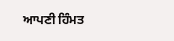ਆਪਣੀ ਹਿੰਮਤ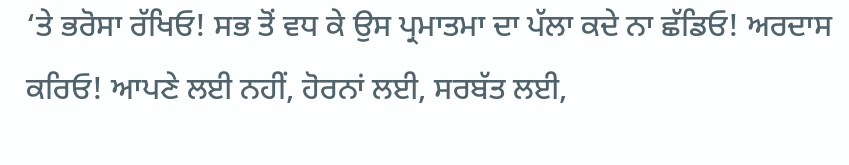‘ਤੇ ਭਰੋਸਾ ਰੱਖਿਓ! ਸਭ ਤੋਂ ਵਧ ਕੇ ਉਸ ਪ੍ਰਮਾਤਮਾ ਦਾ ਪੱਲਾ ਕਦੇ ਨਾ ਛੱਡਿਓ! ਅਰਦਾਸ ਕਰਿਓ! ਆਪਣੇ ਲਈ ਨਹੀਂ, ਹੋਰਨਾਂ ਲਈ, ਸਰਬੱਤ ਲਈ,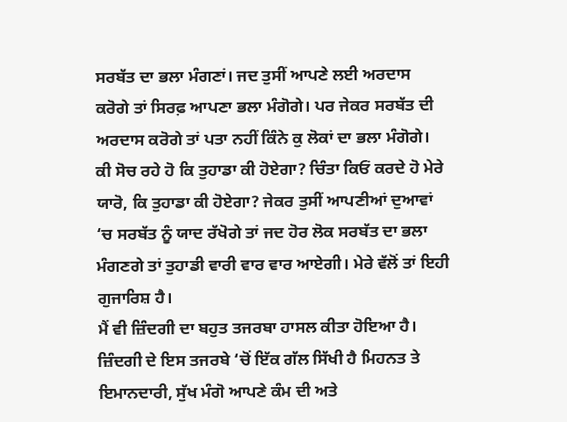ਸਰਬੱਤ ਦਾ ਭਲਾ ਮੰਗਣਾਂ। ਜਦ ਤੁਸੀਂ ਆਪਣੇ ਲਈ ਅਰਦਾਸ ਕਰੋਗੇ ਤਾਂ ਸਿਰਫ਼ ਆਪਣਾ ਭਲਾ ਮੰਗੋਗੇ। ਪਰ ਜੇਕਰ ਸਰਬੱਤ ਦੀ ਅਰਦਾਸ ਕਰੋਗੇ ਤਾਂ ਪਤਾ ਨਹੀਂ ਕਿੰਨੇ ਕੁ ਲੋਕਾਂ ਦਾ ਭਲਾ ਮੰਗੋਗੇ। ਕੀ ਸੋਚ ਰਹੇ ਹੋ ਕਿ ਤੁਹਾਡਾ ਕੀ ਹੋਏਗਾ? ਚਿੰਤਾ ਕਿਓਂ ਕਰਦੇ ਹੋ ਮੇਰੇ ਯਾਰੋ, ਕਿ ਤੁਹਾਡਾ ਕੀ ਹੋਏਗਾ? ਜੇਕਰ ਤੁਸੀਂ ਆਪਣੀਆਂ ਦੁਆਵਾਂ ‘ਚ ਸਰਬੱਤ ਨੂੰ ਯਾਦ ਰੱਖੋਗੇ ਤਾਂ ਜਦ ਹੋਰ ਲੋਕ ਸਰਬੱਤ ਦਾ ਭਲਾ ਮੰਗਣਗੇ ਤਾਂ ਤੁਹਾਡੀ ਵਾਰੀ ਵਾਰ ਵਾਰ ਆਏਗੀ। ਮੇਰੇ ਵੱਲੋਂ ਤਾਂ ਇਹੀ ਗੁਜਾਰਿਸ਼ ਹੈ।
ਮੈਂ ਵੀ ਜ਼ਿੰਦਗੀ ਦਾ ਬਹੁਤ ਤਜਰਬਾ ਹਾਸਲ ਕੀਤਾ ਹੋਇਆ ਹੈ। ਜ਼ਿੰਦਗੀ ਦੇ ਇਸ ਤਜਰਬੇ ‘ਚੋਂ ਇੱਕ ਗੱਲ ਸਿੱਖੀ ਹੈ ਮਿਹਨਤ ਤੇ ਇਮਾਨਦਾਰੀ, ਸੁੱਖ ਮੰਗੋ ਆਪਣੇ ਕੰਮ ਦੀ ਅਤੇ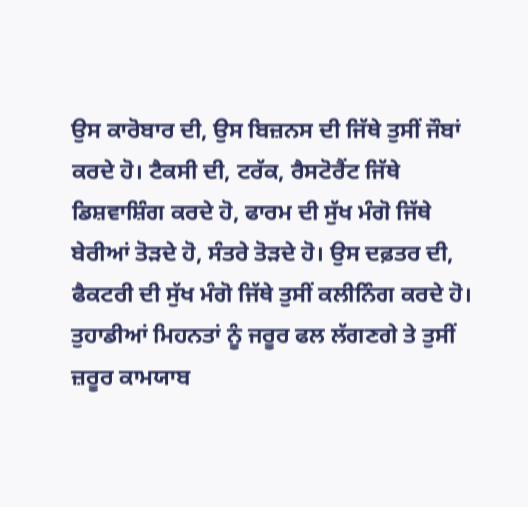ਉਸ ਕਾਰੋਬਾਰ ਦੀ, ਉਸ ਬਿਜ਼ਨਸ ਦੀ ਜਿੱਥੇ ਤੁਸੀਂ ਜੌਬਾਂ ਕਰਦੇ ਹੋ। ਟੈਕਸੀ ਦੀ, ਟਰੱਕ, ਰੈਸਟੋਰੈਂਟ ਜਿੱਥੇ ਡਿਸ਼ਵਾਸ਼ਿੰਗ ਕਰਦੇ ਹੋ, ਫਾਰਮ ਦੀ ਸੁੱਖ ਮੰਗੋ ਜਿੱਥੇ ਬੇਰੀਆਂ ਤੋੜਦੇ ਹੋ, ਸੰਤਰੇ ਤੋੜਦੇ ਹੋ। ਉਸ ਦਫ਼ਤਰ ਦੀ, ਫੈਕਟਰੀ ਦੀ ਸੁੱਖ ਮੰਗੋ ਜਿੱਥੇ ਤੁਸੀਂ ਕਲੀਨਿੰਗ ਕਰਦੇ ਹੋ। ਤੁਹਾਡੀਆਂ ਮਿਹਨਤਾਂ ਨੂੰ ਜਰੂਰ ਫਲ ਲੱਗਣਗੇ ਤੇ ਤੁਸੀਂ ਜ਼ਰੂਰ ਕਾਮਯਾਬ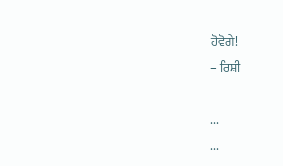ਹੋਵੋਗੇ!
– ਰਿਸ਼ੀ

...
...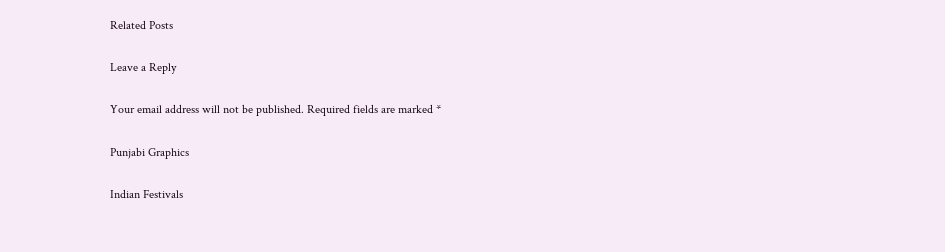Related Posts

Leave a Reply

Your email address will not be published. Required fields are marked *

Punjabi Graphics

Indian Festivals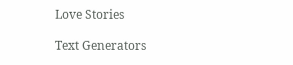Love Stories

Text Generators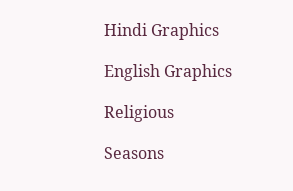Hindi Graphics

English Graphics

Religious

Seasons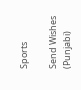Sports

Send Wishes (Punjabi)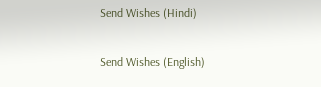Send Wishes (Hindi)

Send Wishes (English)